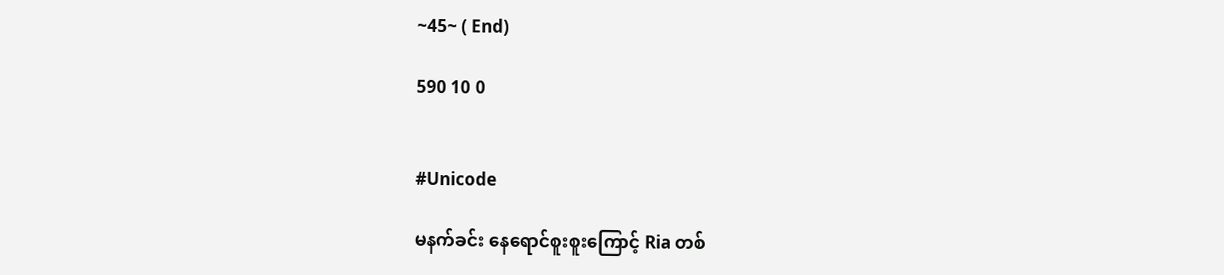~45~ ( End)

590 10 0


#Unicode

မနက်ခင်း နေရောင်စူးစူးကြောင့် Ria တစ်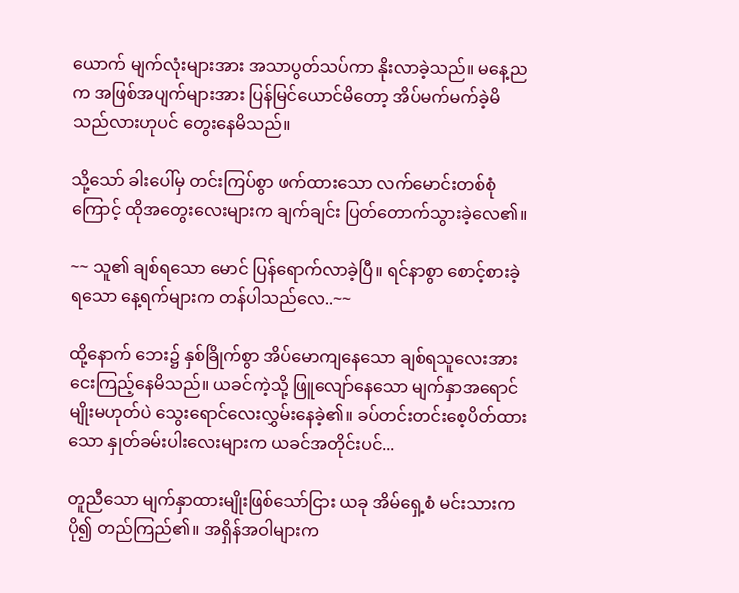ယောက် မျက်လုံးများအား အသာပွတ်သပ်ကာ နိုးလာခဲ့သည်။ မနေ့ညက အဖြစ်အပျက်များအား ပြန်မြင်ယောင်မိတော့ အိပ်မက်မက်ခဲ့မိသည်လားဟုပင် တွေးနေမိသည်။

သို့သော် ခါးပေါ်မှ တင်းကြပ်စွာ ဖက်ထားသော လက်မောင်းတစ်စုံကြောင့် ထိုအတွေးလေးများက ချက်ချင်း ပြတ်တောက်သွားခဲ့လေ၏။

~~ သူ၏ ချစ်ရသော မောင် ပြန်ရောက်လာခဲ့ပြီ။ ရင်နာစွာ စောင့်စားခဲ့ရသော နေ့ရက်များက တန်ပါသည်လေ..~~

ထို့နောက် ဘေး၌ နှစ်ခြိုက်စွာ အိပ်မောကျနေသော ချစ်ရသူလေးအား ငေးကြည့်နေမိသည်။ ယခင်ကဲ့သို့ ဖြူလျော်နေသော မျက်နှာအရောင်မျိုးမဟုတ်ပဲ သွေးရောင်လေးလွှမ်းနေခဲ့၏။ ခပ်တင်းတင်းစေ့ပိတ်ထားသော နှုတ်ခမ်းပါးလေးများက ယခင်အတိုင်းပင်...

တူညီသော မျက်နှာထားမျိုးဖြစ်သော်ငြား ယခု အိမ်ရှေ့စံ မင်းသားက ပို၍ တည်ကြည်၏။ အရှိန်အဝါများက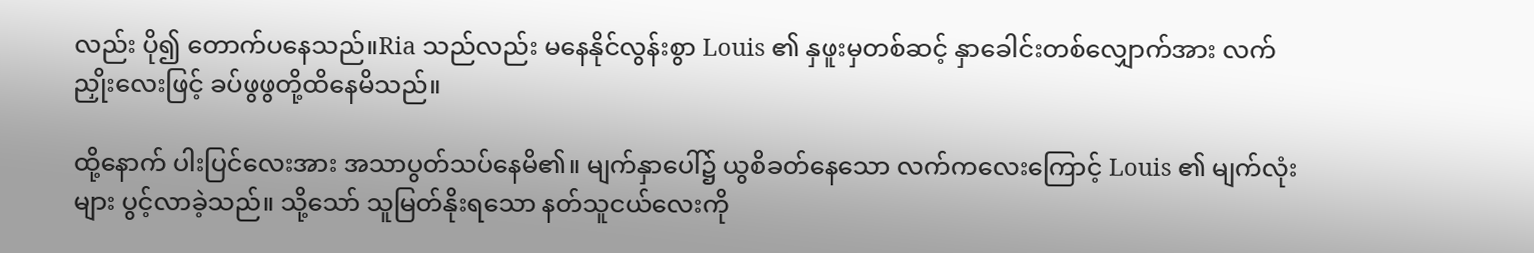လည်း ပို၍ တောက်ပနေသည်။Ria သည်လည်း မနေနိုင်လွန်းစွာ Louis ၏ နှဖူးမှတစ်ဆင့် နှာခေါင်းတစ်လျှောက်အား လက်ညှိုးလေးဖြင့် ခပ်ဖွဖွတို့ထိနေမိသည်။

ထို့နောက် ပါးပြင်လေးအား အသာပွတ်သပ်နေမိ၏။ မျက်နှာပေါ်၌ ယွစိခတ်နေသော လက်ကလေးကြောင့် Louis ၏ မျက်လုံးများ ပွင့်လာခဲ့သည်။ သို့သော် သူမြတ်နိုးရသော နတ်သူငယ်လေးကို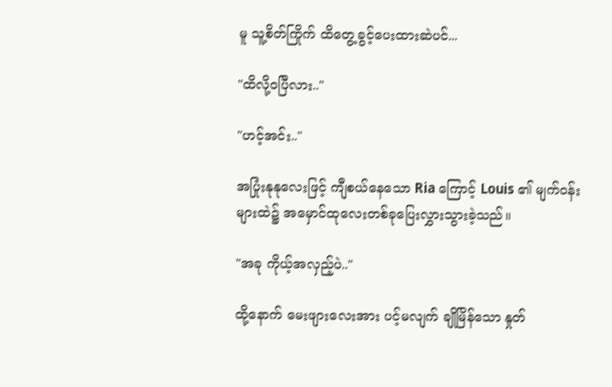မူ သူ့စိတ်ကြိုက် ထိတွေ့ခွင့်ပေးထားဆဲပင်...

"ထိလို့ဝပြီလား.."

"ဟင့်အင်း.."

အပြုံးနုနုလေးဖြင့် ကျီစယ်နေသော Ria ကြောင့် Louis ၏ မျက်ဝန်းများထဲ၌ အမှောင်ထုလေးတစ်ခုပြေးလွှားသွားခဲ့သည်။

"အခု ကိုယ့်အလှည့်ပဲ.."

ထို့နောက် မေးဖျားလေးအား ပင့်မလျက် ချိုမြိန်သော နှုတ်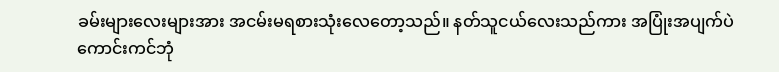ခမ်းများလေးများအား အငမ်းမရစားသုံးလေတော့သည်။ နတ်သူငယ်လေးသည်ကား အပြုံးအပျက်ပဲ ကောင်းကင်ဘုံ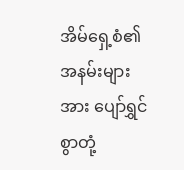အိမ်ရှေ့စံ၏ အနမ်းများအား ပျော်ရွှင်စွာတုံ့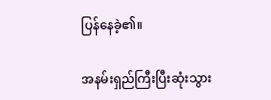ပြန်နေခဲ့၏။

အနမ်းရှည်ကြီးပြီးဆုံးသွား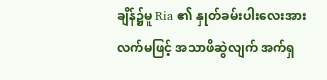ချိန်၌မူ Ria ၏ နှုတ်ခမ်းပါးလေးအား လက်မဖြင့် အသာဖိဆွဲလျက် အက်ရှ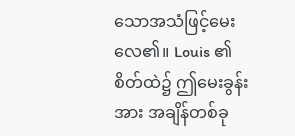သောအသံဖြင့်မေးလေ၏။ Louis ၏ စိတ်ထဲ၌ ဤမေးခွန်းအား အချိန်တစ်ခု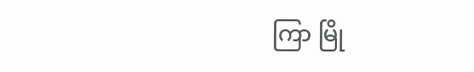ကြာ မြို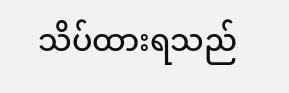သိပ်ထားရသည်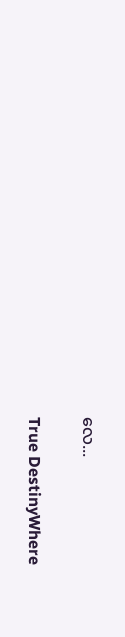လေ...

True DestinyWhere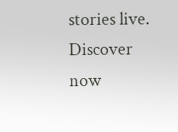stories live. Discover now